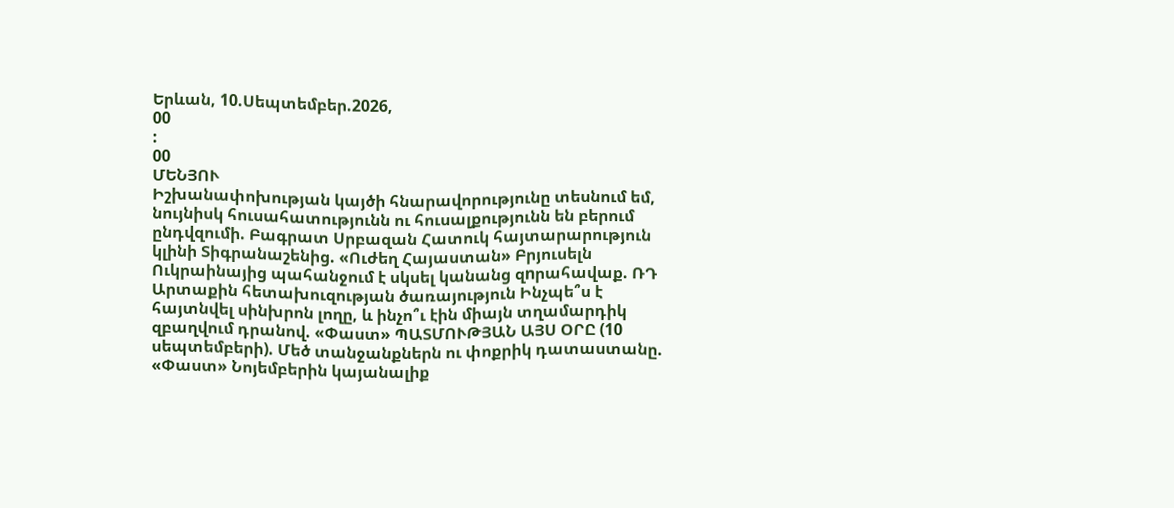Երևան, 10.Սեպտեմբեր.2026,
00
:
00
ՄԵՆՅՈՒ
Իշխանափոխության կայծի հնարավորությունը տեսնում եմ, նույնիսկ հուսահատությունն ու հուսալքությունն են բերում ընդվզումի. Բագրատ Սրբազան Հատուկ հայտարարություն կլինի Տիգրանաշենից. «Ուժեղ Հայաստան» Բրյուսելն Ուկրաինայից պահանջում է սկսել կանանց զnրահավաք. ՌԴ Արտաքին հետախուզության ծառայություն Ինչպե՞ս է հայտնվել սինխրոն լողը, և ինչո՞ւ էին միայն տղամարդիկ զբաղվում դրանով. «Փաստ» ՊԱՏՄՈՒԹՅԱՆ ԱՅՍ ՕՐԸ (10 սեպտեմբերի). Մեծ տանջանքներն ու փոքրիկ դատաստանը. «Փաստ» Նոյեմբերին կայանալիք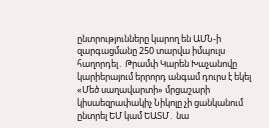ընտրությունները կարող են ԱՄՆ-ի զարգացմանը 250 տարվա իմպուլս հաղորդել․ Թրամփ Կարեն Խաչանովը կարիերայում երրորդ անգամ դուրս է եկել «Մեծ սաղավարտի» մրցաշարի կիսաեզրափակիչ Նիկոլը չի ցանկանում ընտրել ԵՄ կամ ԵԱՏՄ․ նա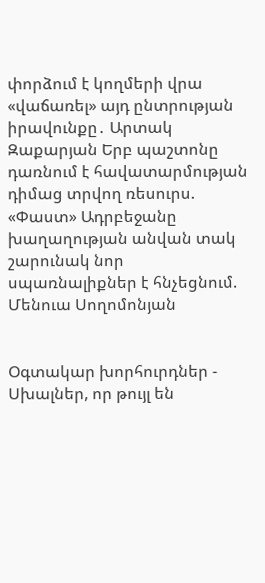փորձում է կողմերի վրա «վաճառել» այդ ընտրության իրավունքը․ Արտակ Զաքարյան Երբ պաշտոնը դառնում է հավատարմության դիմաց տրվող ռեսուրս. «Փաստ» Ադրբեջանը խաղաղության անվան տակ շարունակ նոր սպառնալիքներ է հնչեցնում. Մենուա Սողոմոնյան


Օգտակար խորհուրդներ - Սխալներ, որ թույլ են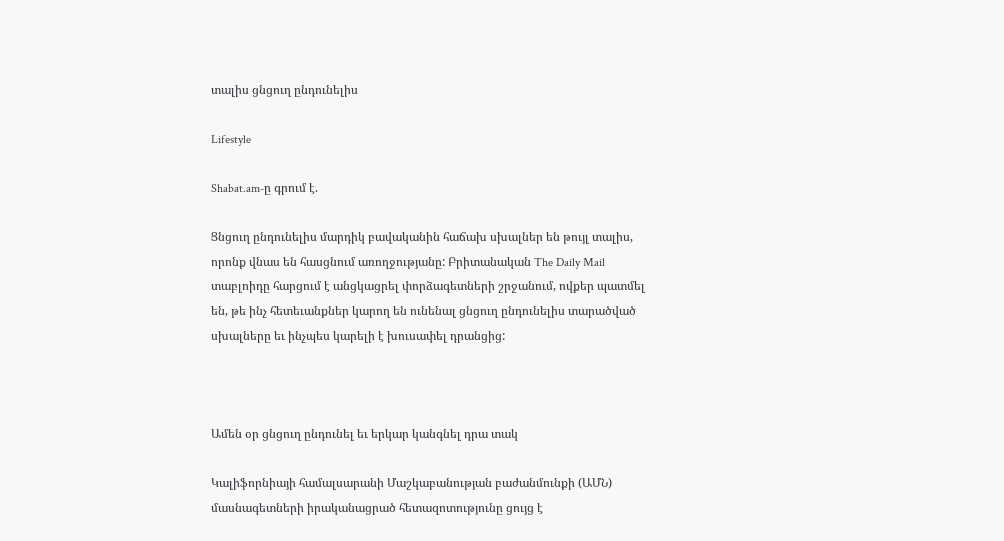տալիս ցնցուղ ընդունելիս

Lifestyle

Shabat.am-ը գրում է.

Ցնցուղ ընդունելիս մարդիկ բավականին հաճախ սխալներ են թույլ տալիս, որոնք վնաս են հասցնում առողջությանը: Բրիտանական The Daily Mail տաբլոիդը հարցում է անցկացրել փորձագետների շրջանում, ովքեր պատմել են, թե ինչ հետեւանքներ կարող են ունենալ ցնցուղ ընդունելիս տարածված սխալները եւ ինչպես կարելի է խուսափել դրանցից:



Ամեն օր ցնցուղ ընդունել եւ երկար կանգնել դրա տակ

Կալիֆորնիայի համալսարանի Մաշկաբանության բաժանմունքի (ԱՄՆ) մասնագետների իրականացրած հետազոտությունը ցույց է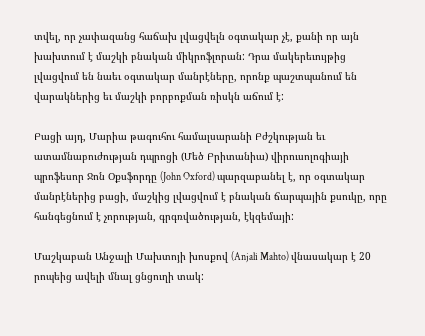տվել, որ չափազանց հաճախ լվացվելն օգտակար չէ, քանի որ այն խախտում է մաշկի բնական միկրոֆլորան: Դրա մակերեւույթից լվացվում են նաեւ օգտակար մանրէները, որոնք պաշտպանում են վարակներից եւ մաշկի բորբոքման ռիսկն աճում է:

Բացի այդ, Մարիա թագուհու համալսարանի Բժշկության եւ ատամնաբուժության դպրոցի (Մեծ Բրիտանիա) վիրուսոլոգիայի պրոֆեսոր Ջոն Օքսֆորդը (John Oxford) պարզաբանել է, որ օգտակար մանրէներից բացի, մաշկից լվացվում է բնական ճարպային քսուկը, որը հանգեցնում է չորության, գրգռվածության, էկզեմայի:

Մաշկաբան Անջալի Մախտոյի խոսքով (Anjali Mahto) վնասակար է 20 րոպեից ավելի մնալ ցնցուղի տակ: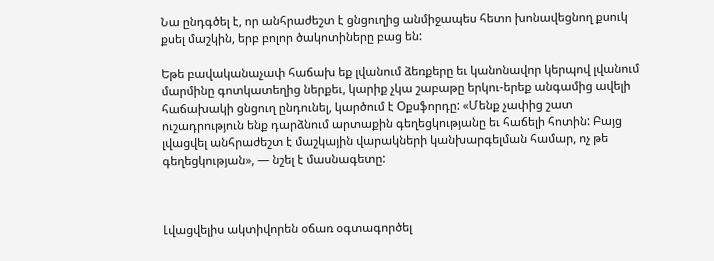Նա ընդգծել է, որ անհրաժեշտ է ցնցուղից անմիջապես հետո խոնավեցնող քսուկ քսել մաշկին, երբ բոլոր ծակոտիները բաց են:

Եթե բավականաչափ հաճախ եք լվանում ձեռքերը եւ կանոնավոր կերպով լվանում մարմինը գոտկատեղից ներքեւ, կարիք չկա շաբաթը երկու-երեք անգամից ավելի հաճախակի ցնցուղ ընդունել, կարծում է Օքսֆորդը: «Մենք չափից շատ ուշադրություն ենք դարձնում արտաքին գեղեցկությանը եւ հաճելի հոտին: Բայց լվացվել անհրաժեշտ է մաշկային վարակների կանխարգելման համար, ոչ թե գեղեցկության», — նշել է մասնագետը:



Լվացվելիս ակտիվորեն օճառ օգտագործել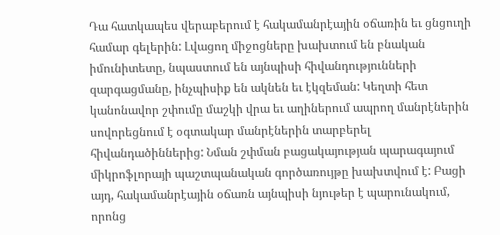Դա հատկապես վերաբերում է հակամանրէային օճառին եւ ցնցուղի համար գելերին: Լվացող միջոցները խախտում են բնական իմունիտետը, նպաստում են այնպիսի հիվանդությունների զարգացմանը, ինչպիսիք են ակնեն եւ էկզեման: Կեղտի հետ կանոնավոր շփումը մաշկի վրա եւ աղիներում ապրող մանրէներին սովորեցնում է օգտակար մանրէներին տարբերել հիվանդածիններից: Նման շփման բացակայության պարագայում միկրոֆլորայի պաշտպանական գործառույթը խախտվում է: Բացի այդ, հակամանրէային օճառն այնպիսի նյութեր է պարունակում, որոնց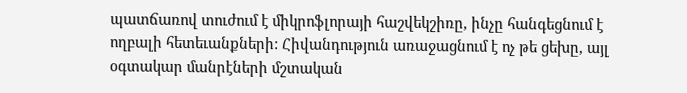պատճառով տուժում է միկրոֆլորայի հաշվեկշիռը, ինչը հանգեցնում է ողբալի հետեւանքների: Հիվանդություն առաջացնում է ոչ թե ցեխը, այլ օգտակար մանրէների մշտական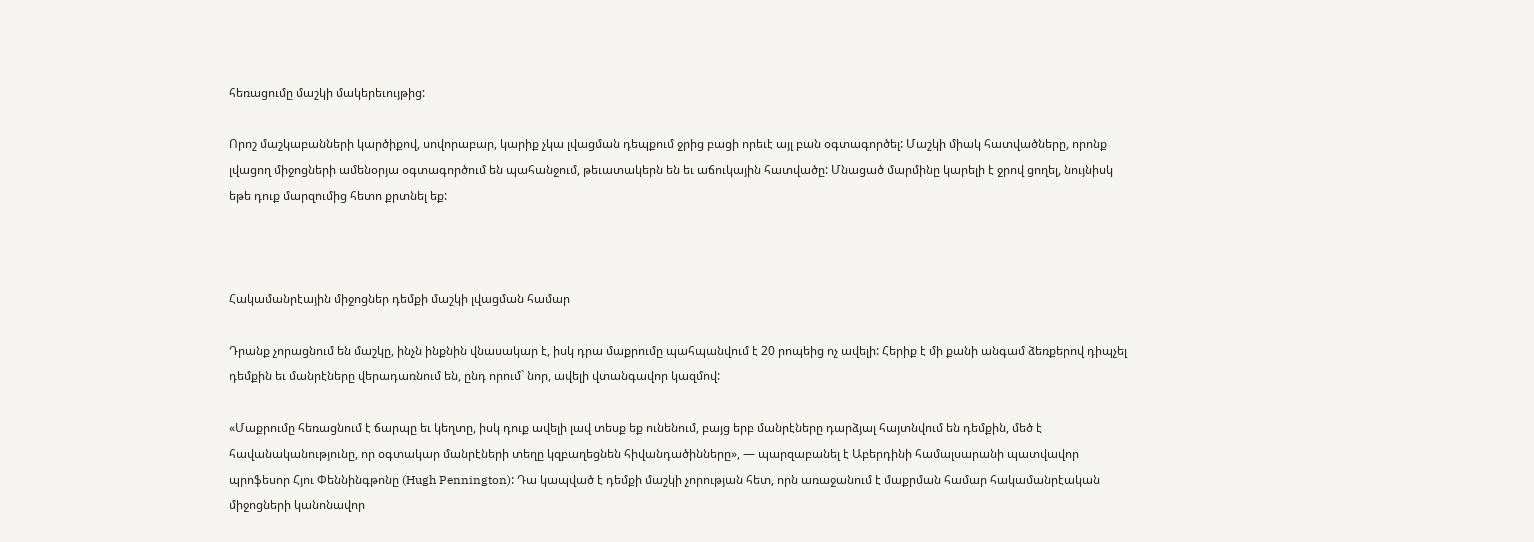հեռացումը մաշկի մակերեւույթից:

Որոշ մաշկաբանների կարծիքով, սովորաբար, կարիք չկա լվացման դեպքում ջրից բացի որեւէ այլ բան օգտագործել: Մաշկի միակ հատվածները, որոնք լվացող միջոցների ամենօրյա օգտագործում են պահանջում, թեւատակերն են եւ աճուկային հատվածը: Մնացած մարմինը կարելի է ջրով ցողել, նույնիսկ եթե դուք մարզումից հետո քրտնել եք:



Հակամանրէային միջոցներ դեմքի մաշկի լվացման համար

Դրանք չորացնում են մաշկը, ինչն ինքնին վնասակար է, իսկ դրա մաքրումը պահպանվում է 20 րոպեից ոչ ավելի: Հերիք է մի քանի անգամ ձեռքերով դիպչել դեմքին եւ մանրէները վերադառնում են, ընդ որում` նոր, ավելի վտանգավոր կազմով:

«Մաքրումը հեռացնում է ճարպը եւ կեղտը, իսկ դուք ավելի լավ տեսք եք ունենում, բայց երբ մանրէները դարձյալ հայտնվում են դեմքին, մեծ է հավանականությունը, որ օգտակար մանրէների տեղը կզբաղեցնեն հիվանդածինները», — պարզաբանել է Աբերդինի համալսարանի պատվավոր պրոֆեսոր Հյու Փեննինգթոնը (Hugh Pennington): Դա կապված է դեմքի մաշկի չորության հետ, որն առաջանում է մաքրման համար հակամանրէական միջոցների կանոնավոր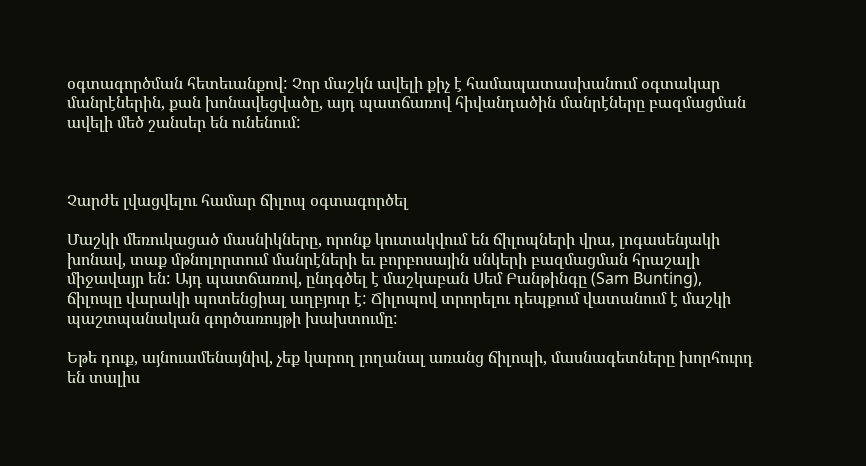օգտագործման հետեւանքով: Չոր մաշկն ավելի քիչ է համապատասխանում օգտակար մանրէներին, քան խոնավեցվածը, այդ պատճառով հիվանդածին մանրէները բազմացման ավելի մեծ շանսեր են ունենում:



Չարժե լվացվելու համար ճիլոպ օգտագործել

Մաշկի մեռուկացած մասնիկները, որոնք կուտակվում են ճիլոպների վրա, լոգասենյակի խոնավ, տաք մթնոլորտում մանրէների եւ բորբոսային սնկերի բազմացման հրաշալի միջավայր են: Այդ պատճառով, ընդգծել է մաշկաբան Սեմ Բանթինգը (Sam Bunting), ճիլոպը վարակի պոտենցիալ աղբյուր է: Ճիլոպով տրորելու դեպքում վատանում է մաշկի պաշտպանական գործառույթի խախտումը:

Եթե դուք, այնուամենայնիվ, չեք կարող լողանալ առանց ճիլոպի, մասնագետները խորհուրդ են տալիս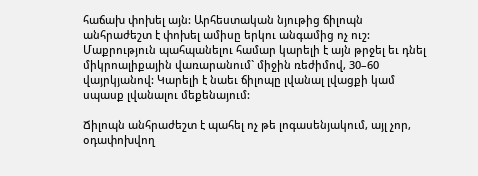հաճախ փոխել այն: Արհեստական նյութից ճիլոպն անհրաժեշտ է փոխել ամիսը երկու անգամից ոչ ուշ: Մաքրություն պահպանելու համար կարելի է այն թրջել եւ դնել միկրոալիքային վառարանում` միջին ռեժիմով, 30–60 վայրկյանով: Կարելի է նաեւ ճիլոպը լվանալ լվացքի կամ սպասք լվանալու մեքենայում:

Ճիլոպն անհրաժեշտ է պահել ոչ թե լոգասենյակում, այլ չոր, օդափոխվող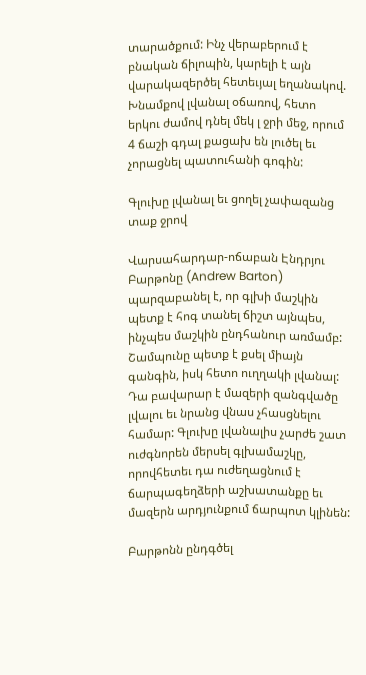տարածքում: Ինչ վերաբերում է բնական ճիլոպին, կարելի է այն վարակազերծել հետեւյալ եղանակով. Խնամքով լվանալ օճառով, հետո երկու ժամով դնել մեկ լ ջրի մեջ, որում 4 ճաշի գդալ քացախ են լուծել եւ չորացնել պատուհանի գոգին:

Գլուխը լվանալ եւ ցողել չափազանց տաք ջրով

Վարսահարդար-ոճաբան Էնդրյու Բարթոնը (Andrew Barton) պարզաբանել է, որ գլխի մաշկին պետք է հոգ տանել ճիշտ այնպես, ինչպես մաշկին ընդհանուր առմամբ: Շամպունը պետք է քսել միայն գանգին, իսկ հետո ուղղակի լվանալ: Դա բավարար է մազերի զանգվածը լվալու եւ նրանց վնաս չհասցնելու համար: Գլուխը լվանալիս չարժե շատ ուժգնորեն մերսել գլխամաշկը, որովհետեւ դա ուժեղացնում է ճարպագեղձերի աշխատանքը եւ մազերն արդյունքում ճարպոտ կլինեն:

Բարթոնն ընդգծել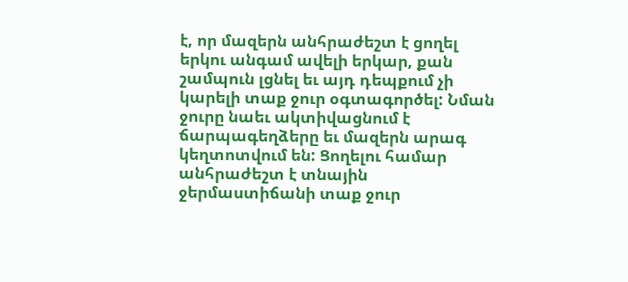է, որ մազերն անհրաժեշտ է ցողել երկու անգամ ավելի երկար, քան շամպուն լցնել եւ այդ դեպքում չի կարելի տաք ջուր օգտագործել: Նման ջուրը նաեւ ակտիվացնում է ճարպագեղձերը եւ մազերն արագ կեղտոտվում են: Ցողելու համար անհրաժեշտ է տնային ջերմաստիճանի տաք ջուր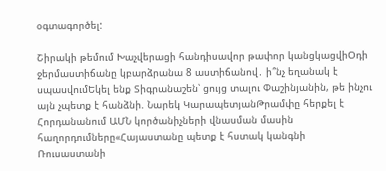օգտագործել:

Շիրակի թեմում Խաչվերացի հանդիսավոր թափոր կանցկացվիՕդի ջերմաստիճանը կբարձրանա 8 աստիճանով․ ի՞նչ եղանակ է սպասվումԵկել ենք Տիգրանաշեն՝ ցույց տալու Փաշինյանին, թե ինչու այն չպետք է հանձնի. Նարեկ ԿարապետյանԹրամփը հերքել է Հորդանանում ԱՄՆ կործանիչների վնասման մասին հաղորդումները«Հայաստանը պետք է հստակ կանգնի Ռուսաստանի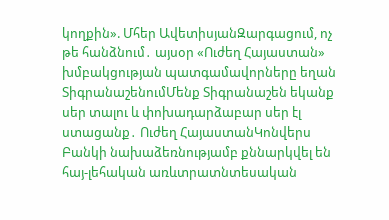կողքին». Մհեր ԱվետիսյանԶարգացում, ոչ թե հանձնում․ այսօր «Ուժեղ Հայաստան» խմբակցության պատգամավորները եղան ՏիգրանաշենումՄենք Տիգրանաշեն եկանք սեր տալու և փոխադարձաբար սեր էլ ստացանք․ Ուժեղ ՀայաստանԿոնվերս Բանկի նախաձեռնությամբ քննարկվել են հայ-լեհական առևտրատնտեսական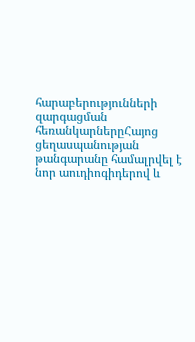հարաբերությունների զարգացման հեռանկարներըՀայոց ցեղասպանության թանգարանը համալրվել է նոր աուդիոգիդերով և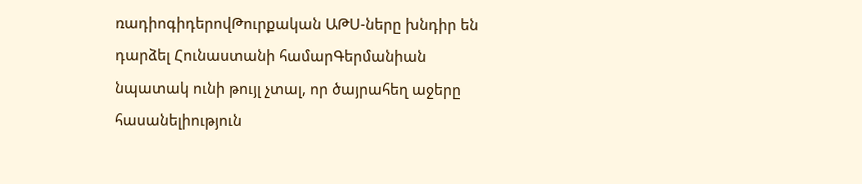ռադիոգիդերովԹուրքական ԱԹՍ-ները խնդիր են դարձել Հունաստանի համարԳերմանիան նպատակ ունի թույլ չտալ, որ ծայրահեղ աջերը հասանելիություն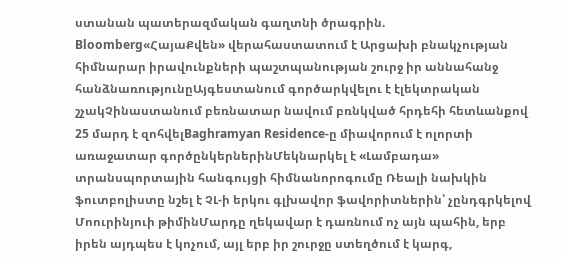ստանան պատերազմական գաղտնի ծրագրին. Bloomberg«ՀայաՔվեն» վերահաստատում է Արցախի բնակչության հիմնարար իրավունքների պաշտպանության շուրջ իր աննահանջ հանձնառությունըԱյգեստանում գործարկվելու է էլեկտրական շչակՉինաստանում բեռնատար նավում բռնկված հրդեհի հետևանքով 25 մարդ է զոհվելBaghramyan Residence-ը միավորում է ոլորտի առաջատար գործընկերներինՄեկնարկել է «Լամբադա» տրանսպորտային հանգույցի հիմնանորոգումը Ռեալի նախկին ֆուտբոլիստը նշել է ՉԼ-ի երկու գլխավոր ֆավորիտներին՝ չընդգրկելով Մոուրինյուի թիմինՄարդը ղեկավար է դառնում ոչ այն պահին, երբ իրեն այդպես է կոչում, այլ երբ իր շուրջը ստեղծում է կարգ,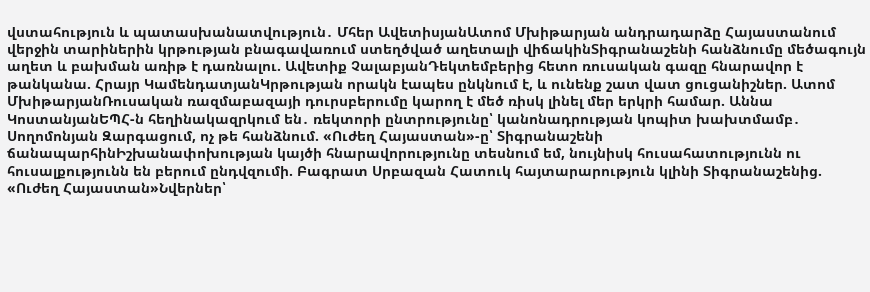վստահություն և պատասխանատվություն․ Մհեր ԱվետիսյանԱտոմ Մխիթարյան անդրադարձը Հայաստանում վերջին տարիներին կրթության բնագավառում ստեղծված աղետալի վիճակինՏիգրանաշենի հանձնումը մեծագույն աղետ և բախման առիթ է դառնալու. Ավետիք ՉալաբյանԴեկտեմբերից հետո ռուսական գազը հնարավոր է թանկանա. Հրայր ԿամենդատյանԿրթության որակն էապես ընկնում է, և ունենք շատ վատ ցուցանիշներ. Ատոմ ՄխիթարյանՌուսական ռազմաբազայի դուրսբերումը կարող է մեծ ռիսկ լինել մեր երկրի համար. Աննա ԿոստանյանԵՊՀ-ն հեղինակազրկում են․ ռեկտորի ընտրությունը՝ կանոնադրության կոպիտ խախտմամբ․ Սողոմոնյան Զարգացում, ոչ թե հանձնում. «Ուժեղ Հայաստան»-ը՝ Տիգրանաշենի ճանապարհինԻշխանափոխության կայծի հնարավորությունը տեսնում եմ, նույնիսկ հուսահատությունն ու հուսալքությունն են բերում ընդվզումի. Բագրատ Սրբազան Հատուկ հայտարարություն կլինի Տիգրանաշենից. «Ուժեղ Հայաստան»Նվերներ՝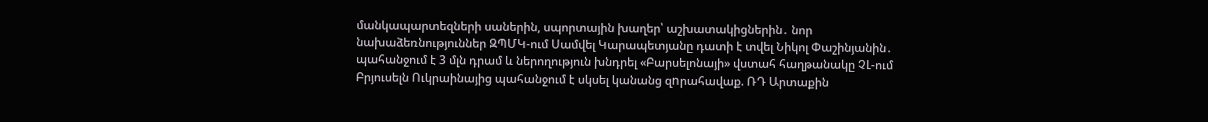մանկապարտեզների սաներին, սպորտային խաղեր՝ աշխատակիցներին․ նոր նախաձեռնություններ ԶՊՄԿ-ում Սամվել Կարապետյանը դատի է տվել Նիկոլ Փաշինյանին․ պահանջում է 3 մլն դրամ և ներողություն խնդրել «Բարսելոնայի» վստահ հաղթանակը ՉԼ-ում Բրյուսելն Ուկրաինայից պահանջում է սկսել կանանց զnրահավաք. ՌԴ Արտաքին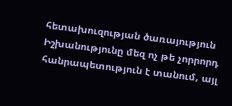հետախուզության ծառայություն Իշխանությունը մեզ ոչ թե չորրորդ հանրապետություն է տանում, այլ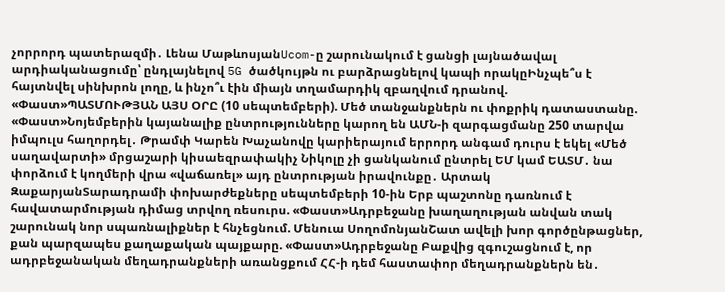չորրորդ պատերազմի․ Լենա ՄաթևոսյանUcom-ը շարունակում է ցանցի լայնածավալ արդիականացումը՝ ընդլայնելով 5G ծածկույթն ու բարձրացնելով կապի որակըԻնչպե՞ս է հայտնվել սինխրոն լողը, և ինչո՞ւ էին միայն տղամարդիկ զբաղվում դրանով. «Փաստ»ՊԱՏՄՈՒԹՅԱՆ ԱՅՍ ՕՐԸ (10 սեպտեմբերի). Մեծ տանջանքներն ու փոքրիկ դատաստանը. «Փաստ»Նոյեմբերին կայանալիք ընտրությունները կարող են ԱՄՆ-ի զարգացմանը 250 տարվա իմպուլս հաղորդել․ Թրամփ Կարեն Խաչանովը կարիերայում երրորդ անգամ դուրս է եկել «Մեծ սաղավարտի» մրցաշարի կիսաեզրափակիչ Նիկոլը չի ցանկանում ընտրել ԵՄ կամ ԵԱՏՄ․ նա փորձում է կողմերի վրա «վաճառել» այդ ընտրության իրավունքը․ Արտակ ԶաքարյանՏարադրամի փոխարժեքները սեպտեմբերի 10-ին Երբ պաշտոնը դառնում է հավատարմության դիմաց տրվող ռեսուրս. «Փաստ»Ադրբեջանը խաղաղության անվան տակ շարունակ նոր սպառնալիքներ է հնչեցնում. Մենուա ՍողոմոնյանՇատ ավելի խոր գործընթացներ, քան պարզապես քաղաքական պայքարը. «Փաստ»Ադրբեջանը Բաքվից զգուշացնում է, որ ադրբեջանական մեղադրանքների առանցքում ՀՀ-ի դեմ հաստափոր մեղադրանքներն են․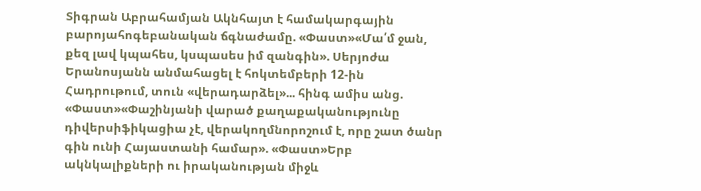Տիգրան Աբրահամյան Ակնհայտ է համակարգային բարոյահոգեբանական ճգնաժամը. «Փաստ»«Մա՛մ ջան, քեզ լավ կպահես, կսպասես իմ զանգին». Սերյոժա Երանոսյանն անմահացել է հոկտեմբերի 12-ին Հադրութում, տուն «վերադարձել»... հինգ ամիս անց. «Փաստ»«Փաշինյանի վարած քաղաքականությունը դիվերսիֆիկացիա չէ, վերակողմնորոշում է, որը շատ ծանր գին ունի Հայաստանի համար». «Փաստ»Երբ ակնկալիքների ու իրականության միջև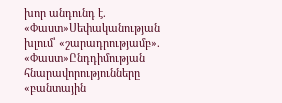խոր անդունդ է. «Փաստ»Սեփականության խլում՝ «շարադրությամբ». «Փաստ»Ընդդիմության հնարավորությունները «բանտային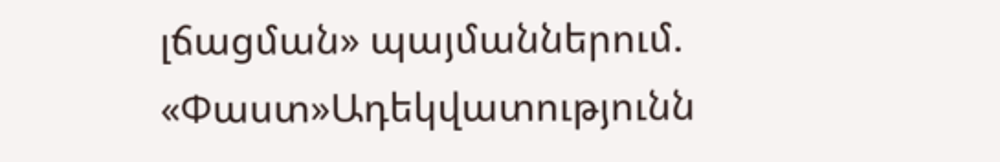լճացման» պայմաններում. «Փաստ»Ադեկվատությունն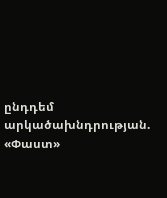ընդդեմ արկածախնդրության. «Փաստ»